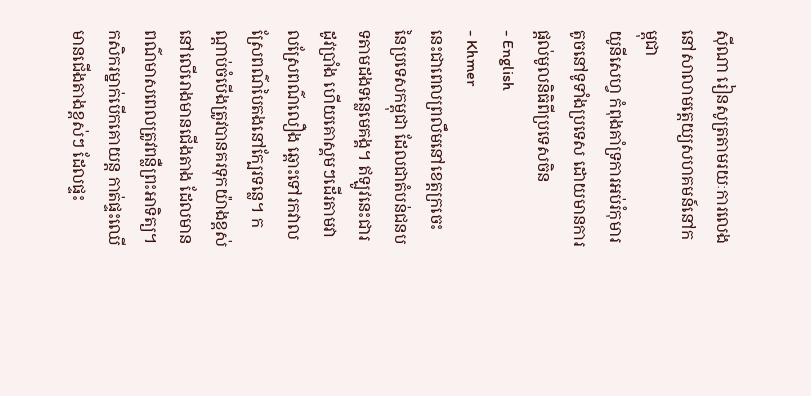ស៊ីណា រៀនសូត្រតាមរយៈការលេងនៅសាលាមត្តេយ្យសហគមន៍នៅកម្ពុជា
យូនីសេហ្វ កំពុងគាំទ្រការអប់រំកុមារតូចនៅទូទាំងប្រទេស ដោយមានការផ្តល់មូលនិធិពីប្រទេសចិន
- English
- Khmer
នេះជាពេលព្រលឹមនៅខេត្តក្រចេះ នៃប្រទេសកម្ពុជា ដែលជាតំបន់ជនបទតាមដងទន្លេមេគង្គ។ ឥឡូវនេះជារដូវប្រាំង ហើយគោស្គមៗដើរតាមវាលស្រែពណ៌លឿង ឆ្ពោះទៅរកវាលស្រែពណ៌បៃតងនៅក្បែរទន្លេ។ កណ្តាប់ចំបើងត្រូវបានគរទុកយ៉ាងខ្ពស់នៅលើរោងមានជើងតាង ដែលមានពណ៌មាសពេលត្រូវពន្លឺព្រះអាទិត្យ។ កសិករម្នាក់បើកគោយន្ត កាត់ផ្ទះឈើមានជើងតាងខ្ពស់ៗ ដែលផ្ទះ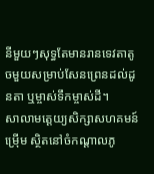នីមួយៗសុទ្ធតែមានរានទេវតាតូចមួយសម្រាប់សែនព្រេនដល់ដូនតា ឬម្ចាស់ទឹកម្ចាស់ដី។
សាលាមត្តេយ្យសិក្សាសហគមន៍ម្រេុីម ស្ថិតនៅចំកណ្តាលភូ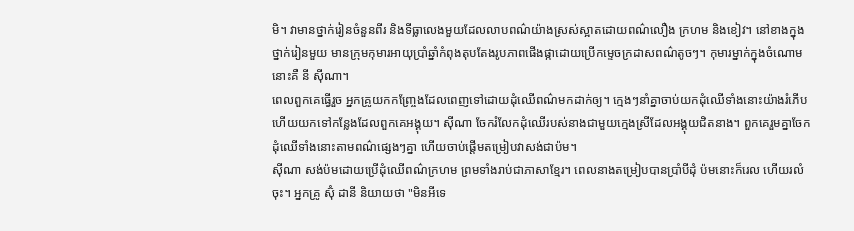មិ។ វាមានថ្នាក់រៀនចំនួនពីរ និងទីធ្លាលេងមួយដែលលាបពណ៌យ៉ាងស្រស់ស្អាតដោយពណ៌លឿង ក្រហម និងខៀវ។ នៅខាងក្នុងថ្នាក់រៀនមួយ មានក្រុមកុមារអាយុប្រាំឆ្នាំកំពុងតុបតែងរូបភាពផើងផ្កាដោយប្រើកម្ទេចក្រដាសពណ៌តូចៗ។ កុមារម្នាក់ក្នុងចំណោមនោះគឺ នី ស៊ីណា។
ពេលពួកគេធ្វើរួច អ្នកគ្រូយកកញ្ច្រែងដែលពេញទៅដោយដុំឈើពណ៌មកដាក់ឲ្យ។ ក្មេងៗនាំគ្នាចាប់យកដុំឈើទាំងនោះយ៉ាងរំភើប ហើយយកទៅកន្លែងដែលពួកគេអង្គុយ។ ស៊ីណា ចែករំលែកដុំឈើរបស់នាងជាមួយក្មេងស្រីដែលអង្គុយជិតនាង។ ពួកគេរួមគ្នាចែកដុំឈើទាំងនោះតាមពណ៌ផ្សេងៗគ្នា ហើយចាប់ផ្តើមតម្រៀបវាសង់ជាប៉ម។
ស៊ីណា សង់ប៉មដោយប្រើដុំឈើពណ៌ក្រហម ព្រមទាំងរាប់ជាភាសាខ្មែរ។ ពេលនាងតម្រៀបបានប្រាំបីដុំ ប៉មនោះក៏រេល ហើយរលំចុះ។ អ្នកគ្រូ ស៊ុំ ដានី និយាយថា "មិនអីទេ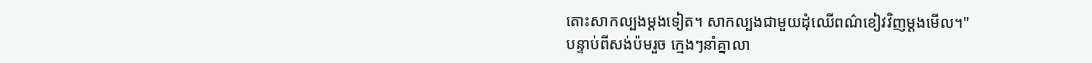តោះសាកល្បងម្តងទៀត។ សាកល្បងជាមួយដុំឈើពណ៌ខៀវវិញម្តងមើល។"
បន្ទាប់ពីសង់ប៉មរួច ក្មេងៗនាំគ្នាលា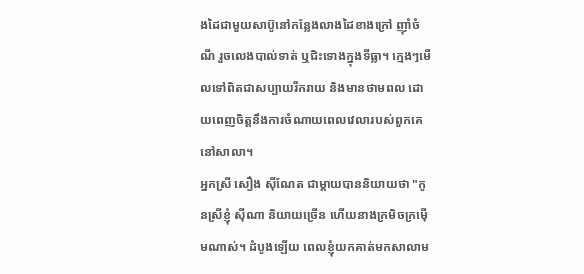ងដៃជាមួយសាប៊ូនៅកន្លែងលាងដៃខាងក្រៅ ញ៉ាំចំណី រួចលេងបាល់ទាត់ ឬជិះទោងក្នុងទីធ្លា។ ក្មេងៗមើលទៅពិតជាសប្បាយរីករាយ និងមានថាមពល ដោយពេញចិត្តនឹងការចំណាយពេលវេលារបស់ពួកគេនៅសាលា។
អ្នកស្រី សឿង ស៊ីណែត ជាម្តាយបាននិយាយថា "កូនស្រីខ្ញុំ ស៊ីណា និយាយច្រើន ហើយនាងក្រមិចក្រម៉ើមណាស់។ ដំបូងឡើយ ពេលខ្ញុំយកគាត់មកសាលាម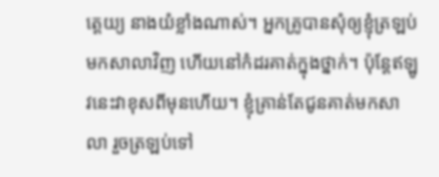ត្តេយ្យ នាងយំខ្លាំងណាស់។ អ្នកគ្រូបានសុំឲ្យខ្ញុំត្រឡប់មកសាលាវិញ ហើយនៅកំដរគាត់ក្នុងថ្នាក់។ ប៉ុន្តែឥឡូវនេះវាខុសពីមុនហើយ។ ខ្ញុំគ្រាន់តែជូនគាត់មកសាលា រួចត្រឡប់ទៅ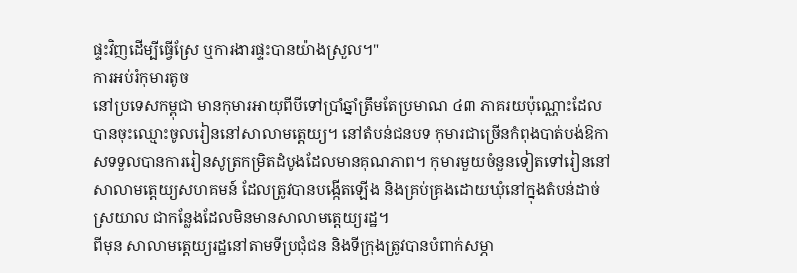ផ្ទះវិញដើម្បីធ្វើស្រែ ឬការងារផ្ទះបានយ៉ាងស្រួល។"
ការអប់រំកុមារតូច
នៅប្រទេសកម្ពុជា មានកុមារអាយុពីបីទៅប្រាំឆ្នាំត្រឹមតែប្រមាណ ៤៣ ភាគរយប៉ុណ្ណោះដែលបានចុះឈ្មោះចូលរៀននៅសាលាមត្តេយ្យ។ នៅតំបន់ជនបទ កុមារជាច្រើនកំពុងបាត់បង់ឱកាសទទួលបានការរៀនសូត្រកម្រិតដំបូងដែលមានគុណភាព។ កុមារមួយចំនួនទៀតទៅរៀននៅសាលាមត្តេយ្យសហគមន៍ ដែលត្រូវបានបង្កើតឡើង និងគ្រប់គ្រងដោយឃុំនៅក្នុងតំបន់ដាច់ស្រយាល ជាកន្លែងដែលមិនមានសាលាមត្តេយ្យរដ្ឋ។
ពីមុន សាលាមត្តេយ្យរដ្ឋនៅតាមទីប្រជុំជន និងទីក្រុងត្រូវបានបំពាក់សម្ភា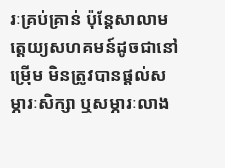រៈគ្រប់គ្រាន់ ប៉ុន្តែសាលាមត្តេយ្យសហគមន៍ដូចជានៅម្រេុីម មិនត្រូវបានផ្តល់សម្ភារៈសិក្សា ឬសម្ភារៈលាង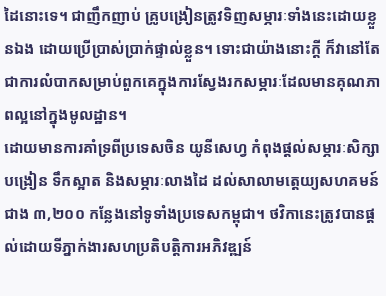ដៃនោះទេ។ ជាញឹកញាប់ គ្រូបង្រៀនត្រូវទិញសម្ភារៈទាំងនេះដោយខ្លួនឯង ដោយប្រើប្រាស់ប្រាក់ផ្ទាល់ខ្លួន។ ទោះជាយ៉ាងនោះក្តី ក៏វានៅតែជាការលំបាកសម្រាប់ពួកគេក្នុងការស្វែងរកសម្ភារៈដែលមានគុណភាពល្អនៅក្នុងមូលដ្ឋាន។
ដោយមានការគាំទ្រពីប្រទេសចិន យូនីសេហ្វ កំពុងផ្តល់សម្ភារៈសិក្សា បង្រៀន ទឹកស្អាត និងសម្ភារៈលាងដៃ ដល់សាលាមត្តេយ្យសហគមន៍ជាង ៣,២០០ កន្លែងនៅទូទាំងប្រទេសកម្ពុជា។ ថវិកានេះត្រូវបានផ្តល់ដោយទីភ្នាក់ងារសហប្រតិបត្តិការអភិវឌ្ឍន៍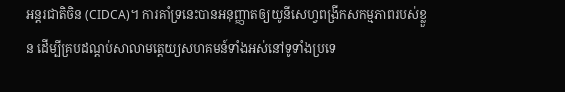អន្តរជាតិចិន (CIDCA)។ ការគាំទ្រនេះបានអនុញ្ញាតឲ្យយូនីសេហ្វពង្រីកសកម្មភាពរបស់ខ្លួន ដើម្បីគ្របដណ្តប់សាលាមត្តេយ្យសហគមន៍ទាំងអស់នៅទូទាំងប្រទេ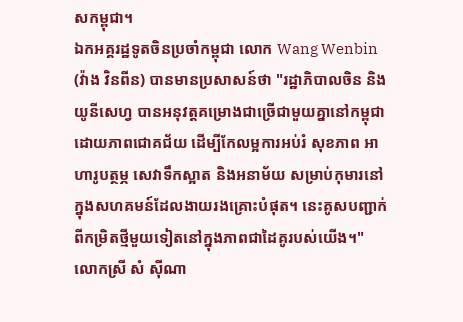សកម្ពុជា។
ឯកអគ្គរដ្ឋទូតចិនប្រចាំកម្ពុជា លោក Wang Wenbin (វ៉ាង វិនពីន) បានមានប្រសាសន៍ថា "រដ្ឋាភិបាលចិន និង យូនីសេហ្វ បានអនុវត្តគម្រោងជាច្រើជាមួយគ្នានៅកម្ពុជាដោយភាពជោគជ័យ ដើម្បីកែលម្អការអប់រំ សុខភាព អាហារូបត្ថម្ភ សេវាទឹកស្អាត និងអនាម័យ សម្រាប់កុមារនៅក្នុងសហគមន៍ដែលងាយរងគ្រោះបំផុត។ នេះគូសបញ្ជាក់ពីកម្រិតថ្មីមួយទៀតនៅក្នុងភាពជាដៃគូរបស់យើង។"
លោកស្រី សំ ស៊ីណា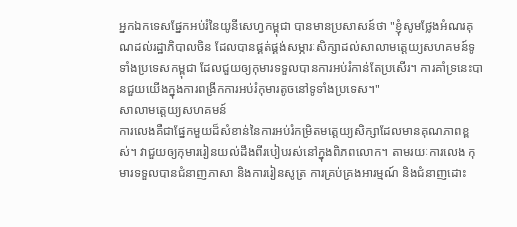អ្នកឯកទេសផ្នែកអប់រំនៃយូនីសេហ្វកម្ពុជា បានមានប្រសាសន៍ថា "ខ្ញុំសូមថ្លែងអំណរគុណដល់រដ្ឋាភិបាលចិន ដែលបានផ្គត់ផ្គង់សម្ភារៈសិក្សាដល់សាលាមត្តេយ្យសហគមន៍ទូទាំងប្រទេសកម្ពុជា ដែលជួយឲ្យកុមារទទួលបានការអប់រំកាន់តែប្រសើរ។ ការគាំទ្រនេះបានជួយយើងក្នុងការពង្រីកការអប់រំកុមារតូចនៅទូទាំងប្រទេស។"
សាលាមត្តេយ្យសហគមន៍
ការលេងគឺជាផ្នែកមួយដ៏សំខាន់នៃការអប់រំកម្រិតមត្តេយ្យសិក្សាដែលមានគុណភាពខ្ពស់។ វាជួយឲ្យកុមាររៀនយល់ដឹងពីរបៀបរស់នៅក្នុងពិភពលោក។ តាមរយៈការលេង កុមារទទួលបានជំនាញភាសា និងការរៀនសូត្រ ការគ្រប់គ្រងអារម្មណ៍ និងជំនាញដោះ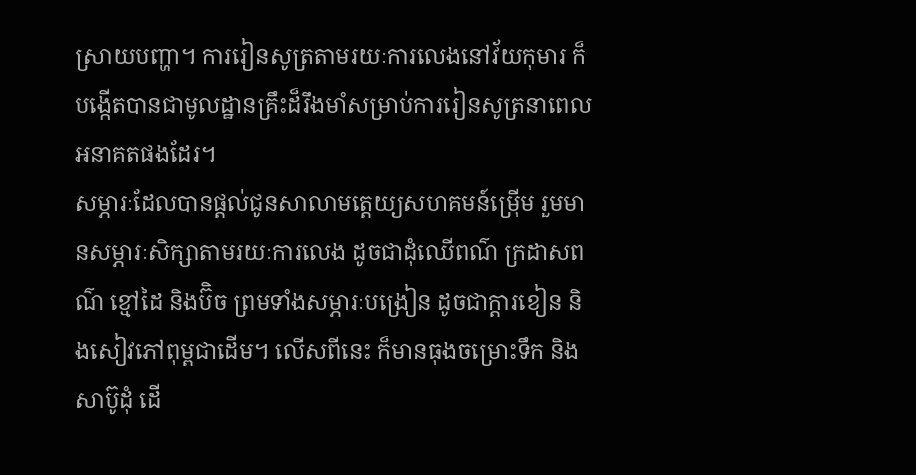ស្រាយបញ្ហា។ ការរៀនសូត្រតាមរយៈការលេងនៅវ័យកុមារ ក៏បង្កើតបានជាមូលដ្ឋានគ្រឹះដ៏រឹងមាំសម្រាប់ការរៀនសូត្រនាពេលអនាគតផងដែរ។
សម្ភារៈដែលបានផ្តល់ជូនសាលាមត្តេយ្យសហគមន៍ម្រេុីម រួមមានសម្ភារៈសិក្សាតាមរយៈការលេង ដូចជាដុំឈើពណ៌ ក្រដាសពណ៌ ខ្មៅដៃ និងប៊ិច ព្រមទាំងសម្ភារៈបង្រៀន ដូចជាក្ដារខៀន និងសៀវភៅពុម្ពជាដើម។ លើសពីនេះ ក៏មានធុងចម្រោះទឹក និងសាប៊ូដុំ ដើ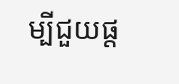ម្បីជួយផ្ត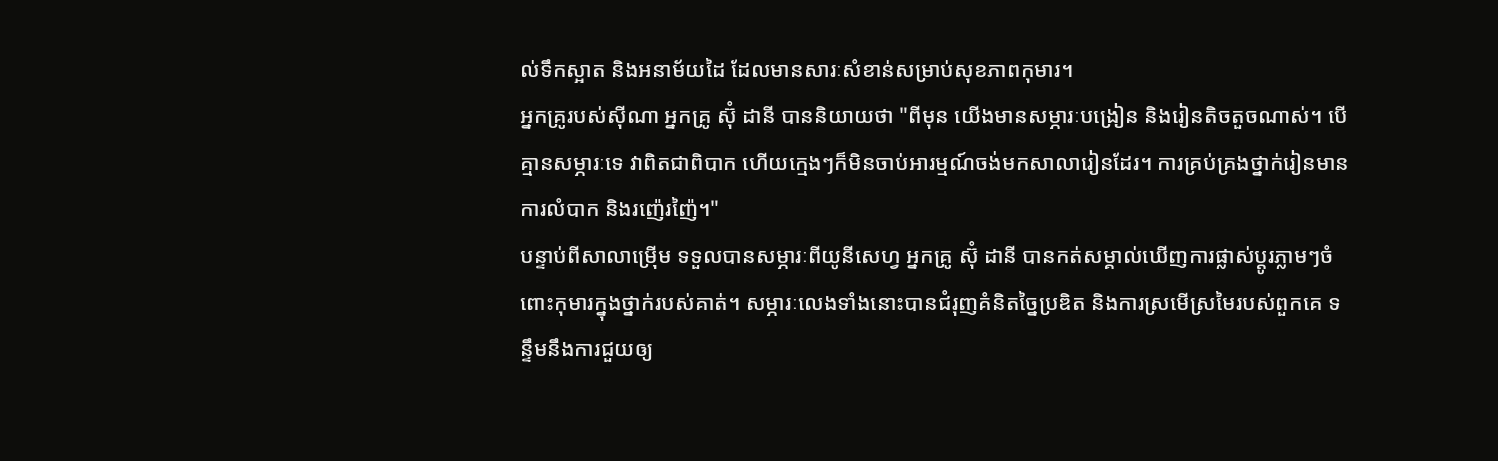ល់ទឹកស្អាត និងអនាម័យដៃ ដែលមានសារៈសំខាន់សម្រាប់សុខភាពកុមារ។
អ្នកគ្រូរបស់ស៊ីណា អ្នកគ្រូ ស៊ុំ ដានី បាននិយាយថា "ពីមុន យើងមានសម្ភារៈបង្រៀន និងរៀនតិចតួចណាស់។ បើគ្មានសម្ភារៈទេ វាពិតជាពិបាក ហើយក្មេងៗក៏មិនចាប់អារម្មណ៍ចង់មកសាលារៀនដែរ។ ការគ្រប់គ្រងថ្នាក់រៀនមានការលំបាក និងរញ៉េរញ៉ៃ។"
បន្ទាប់ពីសាលាម្រេុីម ទទួលបានសម្ភារៈពីយូនីសេហ្វ អ្នកគ្រូ ស៊ុំ ដានី បានកត់សម្គាល់ឃើញការផ្លាស់ប្តូរភ្លាមៗចំពោះកុមារក្នុងថ្នាក់របស់គាត់។ សម្ភារៈលេងទាំងនោះបានជំរុញគំនិតច្នៃប្រឌិត និងការស្រមើស្រមៃរបស់ពួកគេ ទន្ទឹមនឹងការជួយឲ្យ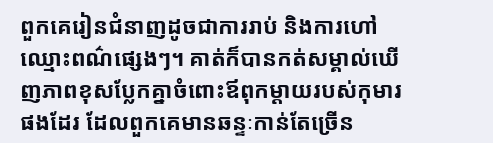ពួកគេរៀនជំនាញដូចជាការរាប់ និងការហៅឈ្មោះពណ៌ផ្សេងៗ។ គាត់ក៏បានកត់សម្គាល់ឃើញភាពខុសប្លែកគ្នាចំពោះឪពុកម្តាយរបស់កុមារផងដែរ ដែលពួកគេមានឆន្ទៈកាន់តែច្រើន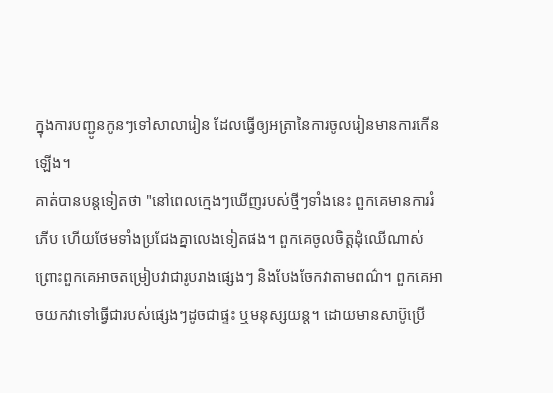ក្នុងការបញ្ជូនកូនៗទៅសាលារៀន ដែលធ្វើឲ្យអត្រានៃការចូលរៀនមានការកើនឡើង។
គាត់បានបន្តទៀតថា "នៅពេលក្មេងៗឃើញរបស់ថ្មីៗទាំងនេះ ពួកគេមានការរំភើប ហើយថែមទាំងប្រជែងគ្នាលេងទៀតផង។ ពួកគេចូលចិត្តដុំឈើណាស់ ព្រោះពួកគេអាចតម្រៀបវាជារូបរាងផ្សេងៗ និងបែងចែកវាតាមពណ៌។ ពួកគេអាចយកវាទៅធ្វើជារបស់ផ្សេងៗដូចជាផ្ទះ ឬមនុស្សយន្ត។ ដោយមានសាប៊ូប្រើ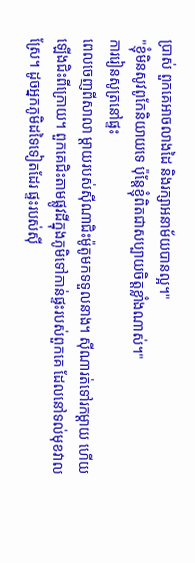ប្រាស់ ពួកគេអាចលាងដៃ និងរក្សាអនាម័យបានល្អ។"
"ខ្ញុំមិនសូវពូកែនិយាយទេ ប៉ុន្តែខ្ញុំពិតជាសប្បាយចិត្តខ្លាំងណាស់។"
ការរៀនសូត្រនៅផ្ទះ
ពេលចេញពីសាលា ម្ដាយរបស់ស៊ីណាជិះម៉ូតូមកទទួលនាង។ ស៊ីណារត់ទៅរកម្តាយ ហើយឡើងជិះពីក្រោយ។ ពួកគេជិះតាមផ្លូវដីក្នុងភូមិទៅកាន់ផ្ទះរបស់ពួកគេ ដែលនៅទល់មុខវាលស្រែ។ ដូចអ្នកភូមិដទៃទៀតដែរ ផ្ទះរបស់ស៊ី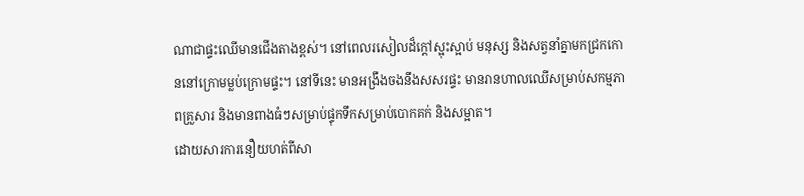ណាជាផ្ទះឈើមានជើងតាងខ្ពស់។ នៅពេលរសៀលដ៏ក្តៅស្អុះស្អាប់ មនុស្ស និងសត្វនាំគ្នាមកជ្រកកោននៅក្រោមម្លប់ក្រោមផ្ទះ។ នៅទីនេះ មានអង្រឹងចងនឹងសសរផ្ទះ មានរានហាលឈើសម្រាប់សកម្មភាពគ្រួសារ និងមានពាងធំៗសម្រាប់ផ្ទុកទឹកសម្រាប់បោកគក់ និងសម្អាត។
ដោយសារការនឿយហត់ពីសា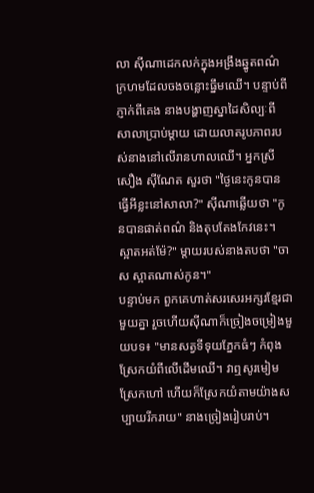លា ស៊ីណាដេកលក់ក្នុងអង្រឹងឆ្នូតពណ៌ក្រហមដែលចងចន្លោះធ្នឹមឈើ។ បន្ទាប់ពីភ្ញាក់ពីគេង នាងបង្ហាញស្នាដៃសិល្បៈពីសាលាប្រាប់ម្តាយ ដោយលាតរូបភាពរបស់នាងនៅលើរានហាលឈើ។ អ្នកស្រី សឿង ស៊ីណែត សួរថា "ថ្ងៃនេះកូនបានធ្វើអីខ្លះនៅសាលា?" ស៊ីណាឆ្លើយថា "កូនបានផាត់ពណ៌ និងតុបតែងកែវនេះ។ ស្អាតអត់ម៉ែ?" ម្តាយរបស់នាងតបថា "ចាស ស្អាតណាស់កូន។"
បន្ទាប់មក ពួកគេហាត់សរសេរអក្សរខ្មែរជាមួយគ្នា រួចហើយស៊ីណាក៏ច្រៀងចម្រៀងមួយបទ៖ "មានសត្វទីទុយភ្នែកធំៗ កំពុងស្រែកយំពីលើដើមឈើ។ វាឮសូរមៀមស្រែកហៅ ហើយក៏ស្រែកយំតាមយ៉ាងសប្បាយរីករាយ" នាងច្រៀងរៀបរាប់។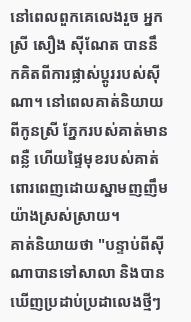នៅពេលពួកគេលេងរួច អ្នកស្រី សឿង ស៊ីណែត បាននឹកគិតពីការផ្លាស់ប្តូររបស់ស៊ីណា។ នៅពេលគាត់និយាយពីកូនស្រី ភ្នែករបស់គាត់មានពន្លឺ ហើយផ្ទៃមុខរបស់គាត់ពោរពេញដោយស្នាមញញឹមយ៉ាងស្រស់ស្រាយ។
គាត់និយាយថា "បន្ទាប់ពីស៊ីណាបានទៅសាលា និងបានឃើញប្រដាប់ប្រដាលេងថ្មីៗ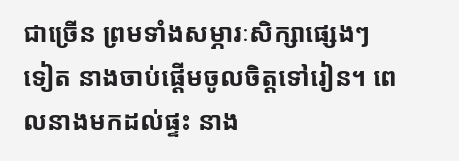ជាច្រើន ព្រមទាំងសម្ភារៈសិក្សាផ្សេងៗទៀត នាងចាប់ផ្តើមចូលចិត្តទៅរៀន។ ពេលនាងមកដល់ផ្ទះ នាង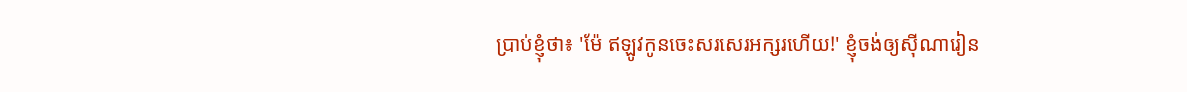ប្រាប់ខ្ញុំថា៖ 'ម៉ែ ឥឡូវកូនចេះសរសេរអក្សរហើយ!' ខ្ញុំចង់ឲ្យស៊ីណារៀន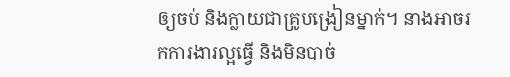ឲ្យចប់ និងក្លាយជាគ្រូបង្រៀនម្នាក់។ នាងអាចរកការងារល្អធ្វើ និងមិនបាច់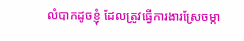លំបាកដូចខ្ញុំ ដែលត្រូវធ្វើការងារស្រែចម្កា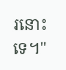រនោះទេ។"